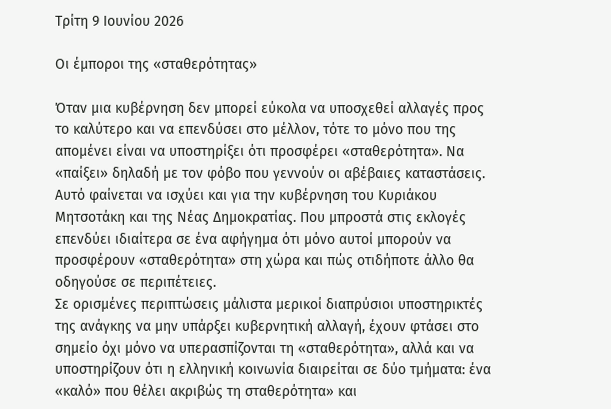Τρίτη 9 Ιουνίου 2026

Οι έμποροι της «σταθερότητας»

Όταν μια κυβέρνηση δεν μπορεί εύκολα να υποσχεθεί αλλαγές προς το καλύτερο και να επενδύσει στο μέλλον, τότε το μόνο που της απομένει είναι να υποστηρίξει ότι προσφέρει «σταθερότητα». Να «παίξει» δηλαδή με τον φόβο που γεννούν οι αβέβαιες καταστάσεις.
Αυτό φαίνεται να ισχύει και για την κυβέρνηση του Κυριάκου Μητσοτάκη και της Νέας Δημοκρατίας. Που μπροστά στις εκλογές επενδύει ιδιαίτερα σε ένα αφήγημα ότι μόνο αυτοί μπορούν να προσφέρουν «σταθερότητα» στη χώρα και πώς οτιδήποτε άλλο θα οδηγούσε σε περιπέτειες.
Σε ορισμένες περιπτώσεις μάλιστα μερικοί διαπρύσιοι υποστηρικτές της ανάγκης να μην υπάρξει κυβερνητική αλλαγή, έχουν φτάσει στο σημείο όχι μόνο να υπερασπίζονται τη «σταθερότητα», αλλά και να υποστηρίζουν ότι η ελληνική κοινωνία διαιρείται σε δύο τμήματα: ένα «καλό» που θέλει ακριβώς τη σταθερότητα» και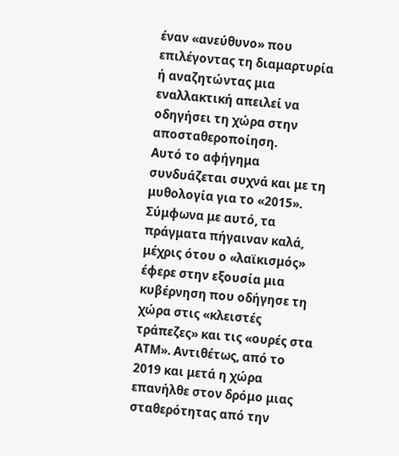έναν «ανεύθυνο» που επιλέγοντας τη διαμαρτυρία ή αναζητώντας μια εναλλακτική απειλεί να οδηγήσει τη χώρα στην αποσταθεροποίηση.
Αυτό το αφήγημα συνδυάζεται συχνά και με τη μυθολογία για το «2015». Σύμφωνα με αυτό, τα πράγματα πήγαιναν καλά, μέχρις ότου ο «λαϊκισμός» έφερε στην εξουσία μια κυβέρνηση που οδήγησε τη χώρα στις «κλειστές τράπεζες» και τις «ουρές στα ΑΤΜ». Αντιθέτως, από το 2019 και μετά η χώρα επανήλθε στον δρόμο μιας σταθερότητας από την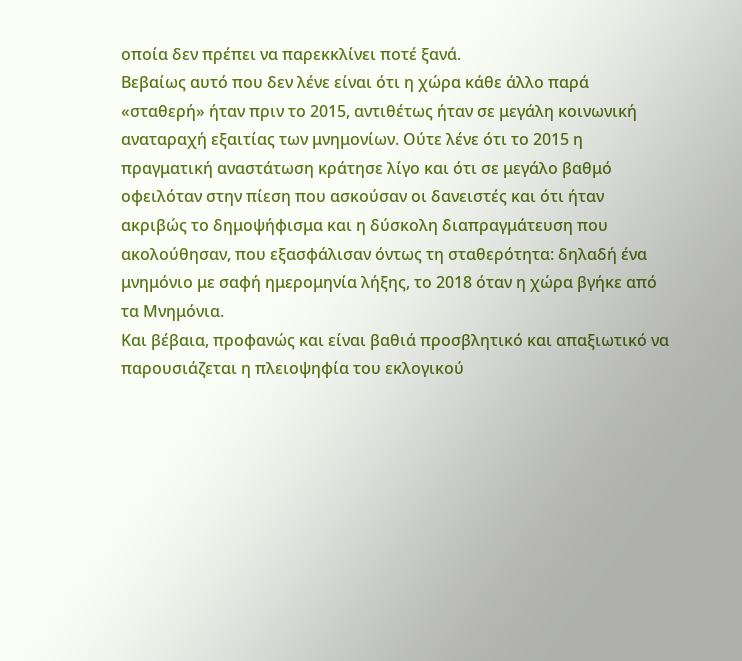οποία δεν πρέπει να παρεκκλίνει ποτέ ξανά.
Βεβαίως αυτό που δεν λένε είναι ότι η χώρα κάθε άλλο παρά «σταθερή» ήταν πριν το 2015, αντιθέτως ήταν σε μεγάλη κοινωνική αναταραχή εξαιτίας των μνημονίων. Ούτε λένε ότι το 2015 η πραγματική αναστάτωση κράτησε λίγο και ότι σε μεγάλο βαθμό οφειλόταν στην πίεση που ασκούσαν οι δανειστές και ότι ήταν ακριβώς το δημοψήφισμα και η δύσκολη διαπραγμάτευση που ακολούθησαν, που εξασφάλισαν όντως τη σταθερότητα: δηλαδή ένα μνημόνιο με σαφή ημερομηνία λήξης, το 2018 όταν η χώρα βγήκε από τα Μνημόνια.
Και βέβαια, προφανώς και είναι βαθιά προσβλητικό και απαξιωτικό να παρουσιάζεται η πλειοψηφία του εκλογικού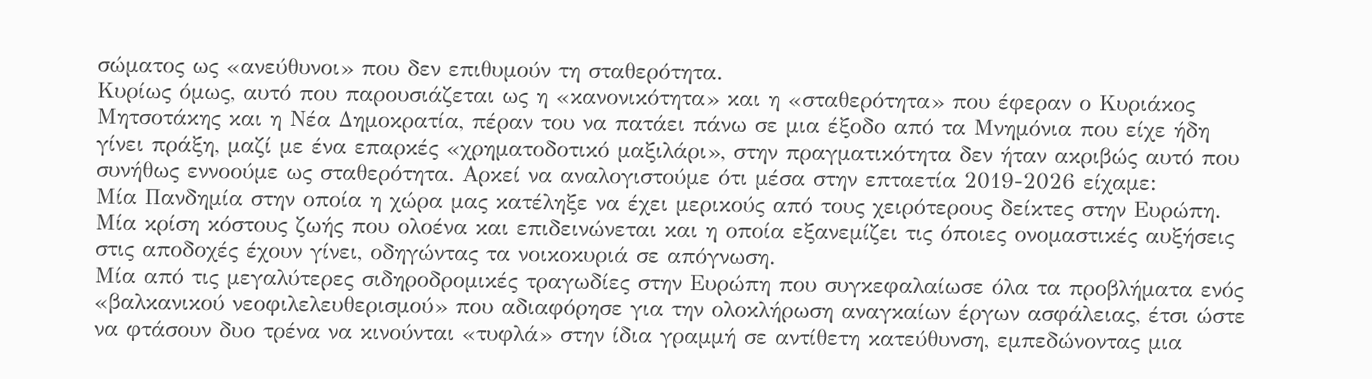σώματος ως «ανεύθυνοι» που δεν επιθυμούν τη σταθερότητα.
Κυρίως όμως, αυτό που παρουσιάζεται ως η «κανονικότητα» και η «σταθερότητα» που έφεραν ο Κυριάκος Μητσοτάκης και η Νέα Δημοκρατία, πέραν του να πατάει πάνω σε μια έξοδο από τα Μνημόνια που είχε ήδη γίνει πράξη, μαζί με ένα επαρκές «χρηματοδοτικό μαξιλάρι», στην πραγματικότητα δεν ήταν ακριβώς αυτό που συνήθως εννοούμε ως σταθερότητα. Αρκεί να αναλογιστούμε ότι μέσα στην επταετία 2019-2026 είχαμε:
Μία Πανδημία στην οποία η χώρα μας κατέληξε να έχει μερικούς από τους χειρότερους δείκτες στην Ευρώπη.
Μία κρίση κόστους ζωής που ολοένα και επιδεινώνεται και η οποία εξανεμίζει τις όποιες ονομαστικές αυξήσεις στις αποδοχές έχουν γίνει, οδηγώντας τα νοικοκυριά σε απόγνωση.
Μία από τις μεγαλύτερες σιδηροδρομικές τραγωδίες στην Ευρώπη που συγκεφαλαίωσε όλα τα προβλήματα ενός «βαλκανικού νεοφιλελευθερισμού» που αδιαφόρησε για την ολοκλήρωση αναγκαίων έργων ασφάλειας, έτσι ώστε να φτάσουν δυο τρένα να κινούνται «τυφλά» στην ίδια γραμμή σε αντίθετη κατεύθυνση, εμπεδώνοντας μια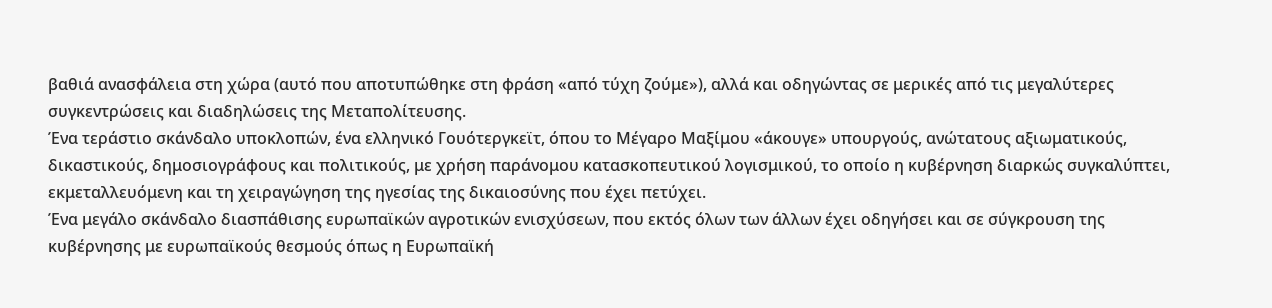βαθιά ανασφάλεια στη χώρα (αυτό που αποτυπώθηκε στη φράση «από τύχη ζούμε»), αλλά και οδηγώντας σε μερικές από τις μεγαλύτερες συγκεντρώσεις και διαδηλώσεις της Μεταπολίτευσης.
Ένα τεράστιο σκάνδαλο υποκλοπών, ένα ελληνικό Γουότεργκεϊτ, όπου το Μέγαρο Μαξίμου «άκουγε» υπουργούς, ανώτατους αξιωματικούς, δικαστικούς, δημοσιογράφους και πολιτικούς, με χρήση παράνομου κατασκοπευτικού λογισμικού, το οποίο η κυβέρνηση διαρκώς συγκαλύπτει, εκμεταλλευόμενη και τη χειραγώγηση της ηγεσίας της δικαιοσύνης που έχει πετύχει.
Ένα μεγάλο σκάνδαλο διασπάθισης ευρωπαϊκών αγροτικών ενισχύσεων, που εκτός όλων των άλλων έχει οδηγήσει και σε σύγκρουση της κυβέρνησης με ευρωπαϊκούς θεσμούς όπως η Ευρωπαϊκή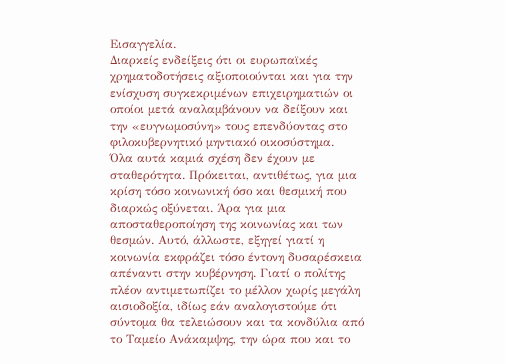Εισαγγελία.
Διαρκείς ενδείξεις ότι οι ευρωπαϊκές χρηματοδοτήσεις αξιοποιούνται και για την ενίσχυση συγκεκριμένων επιχειρηματιών οι οποίοι μετά αναλαμβάνουν να δείξουν και την «ευγνωμοσύνη» τους επενδύοντας στο φιλοκυβερνητικό μηντιακό οικοσύστημα.
Όλα αυτά καμιά σχέση δεν έχουν με σταθερότητα. Πρόκειται, αντιθέτως, για μια κρίση τόσο κοινωνική όσο και θεσμική που διαρκώς οξύνεται. Άρα για μια αποσταθεροποίηση της κοινωνίας και των θεσμών. Αυτό, άλλωστε, εξηγεί γιατί η κοινωνία εκφράζει τόσο έντονη δυσαρέσκεια απέναντι στην κυβέρνηση. Γιατί ο πολίτης πλέον αντιμετωπίζει το μέλλον χωρίς μεγάλη αισιοδοξία, ιδίως εάν αναλογιστούμε ότι σύντομα θα τελειώσουν και τα κονδύλια από το Ταμείο Ανάκαμψης, την ώρα που και το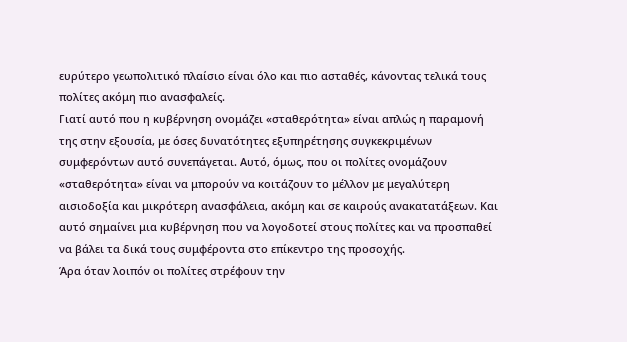ευρύτερο γεωπολιτικό πλαίσιο είναι όλο και πιο ασταθές, κάνοντας τελικά τους πολίτες ακόμη πιο ανασφαλείς.
Γιατί αυτό που η κυβέρνηση ονομάζει «σταθερότητα» είναι απλώς η παραμονή της στην εξουσία, με όσες δυνατότητες εξυπηρέτησης συγκεκριμένων συμφερόντων αυτό συνεπάγεται. Αυτό, όμως, που οι πολίτες ονομάζουν «σταθερότητα» είναι να μπορούν να κοιτάζουν το μέλλον με μεγαλύτερη αισιοδοξία και μικρότερη ανασφάλεια, ακόμη και σε καιρούς ανακατατάξεων. Και αυτό σημαίνει μια κυβέρνηση που να λογοδοτεί στους πολίτες και να προσπαθεί να βάλει τα δικά τους συμφέροντα στο επίκεντρο της προσοχής.
Άρα όταν λοιπόν οι πολίτες στρέφουν την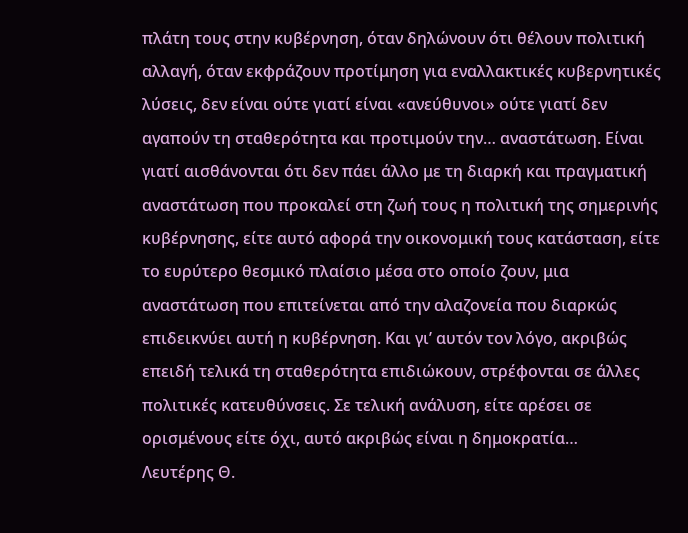πλάτη τους στην κυβέρνηση, όταν δηλώνουν ότι θέλουν πολιτική αλλαγή, όταν εκφράζουν προτίμηση για εναλλακτικές κυβερνητικές λύσεις, δεν είναι ούτε γιατί είναι «ανεύθυνοι» ούτε γιατί δεν αγαπούν τη σταθερότητα και προτιμούν την… αναστάτωση. Είναι γιατί αισθάνονται ότι δεν πάει άλλο με τη διαρκή και πραγματική αναστάτωση που προκαλεί στη ζωή τους η πολιτική της σημερινής κυβέρνησης, είτε αυτό αφορά την οικονομική τους κατάσταση, είτε το ευρύτερο θεσμικό πλαίσιο μέσα στο οποίο ζουν, μια αναστάτωση που επιτείνεται από την αλαζονεία που διαρκώς επιδεικνύει αυτή η κυβέρνηση. Και γι’ αυτόν τον λόγο, ακριβώς επειδή τελικά τη σταθερότητα επιδιώκουν, στρέφονται σε άλλες πολιτικές κατευθύνσεις. Σε τελική ανάλυση, είτε αρέσει σε ορισμένους είτε όχι, αυτό ακριβώς είναι η δημοκρατία…       Λευτέρης Θ.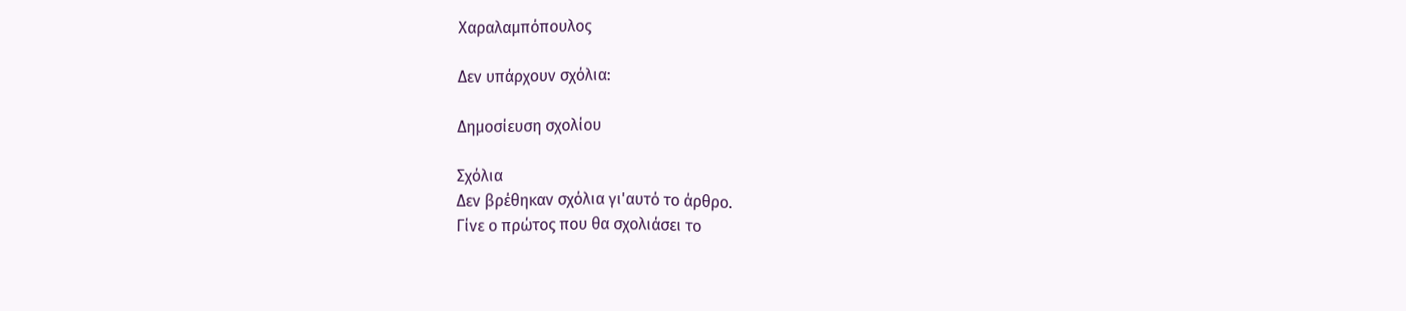Χαραλαμπόπουλος

Δεν υπάρχουν σχόλια:

Δημοσίευση σχολίου

Σχόλια
Δεν βρέθηκαν σχόλια γι'αυτό το άρθρο.
Γίνε ο πρώτος που θα σχολιάσει το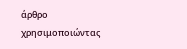άρθρο χρησιμοποιώντας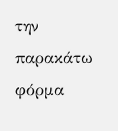την παρακάτω φόρμα